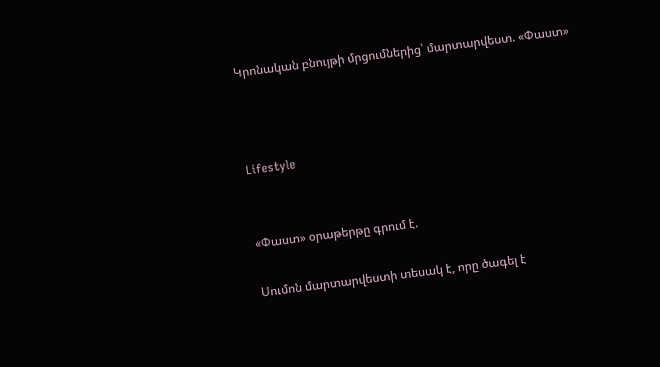Կրոնական բնույթի մրցումներից՝ մարտարվեստ. «Փաստ»



Lifestyle


«Փաստ» օրաթերթը գրում է.

Սումոն մարտարվեստի տեսակ է, որը ծագել է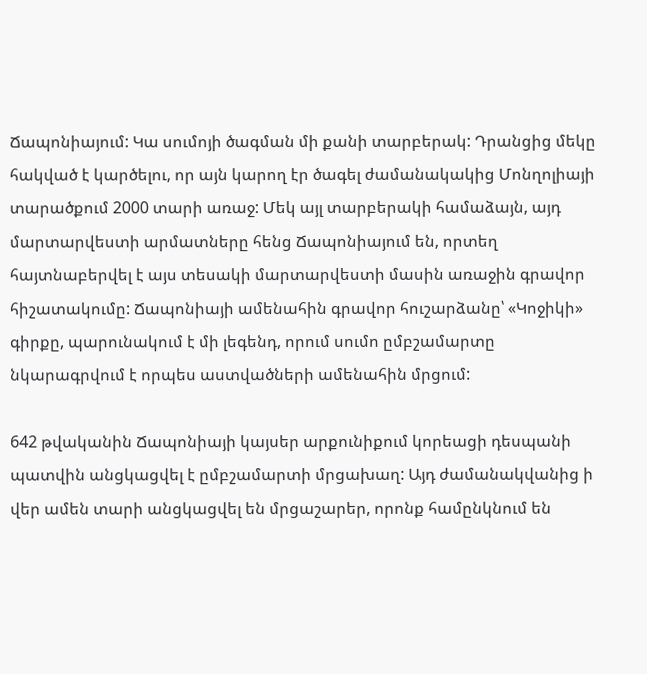Ճապոնիայում: Կա սումոյի ծագման մի քանի տարբերակ: Դրանցից մեկը հակված է կարծելու, որ այն կարող էր ծագել ժամանակակից Մոնղոլիայի տարածքում 2000 տարի առաջ: Մեկ այլ տարբերակի համաձայն, այդ մարտարվեստի արմատները հենց Ճապոնիայում են, որտեղ հայտնաբերվել է այս տեսակի մարտարվեստի մասին առաջին գրավոր հիշատակումը: Ճապոնիայի ամենահին գրավոր հուշարձանը՝ «Կոջիկի» գիրքը, պարունակում է մի լեգենդ, որում սումո ըմբշամարտը նկարագրվում է որպես աստվածների ամենահին մրցում:

642 թվականին Ճապոնիայի կայսեր արքունիքում կորեացի դեսպանի պատվին անցկացվել է ըմբշամարտի մրցախաղ: Այդ ժամանակվանից ի վեր ամեն տարի անցկացվել են մրցաշարեր, որոնք համընկնում են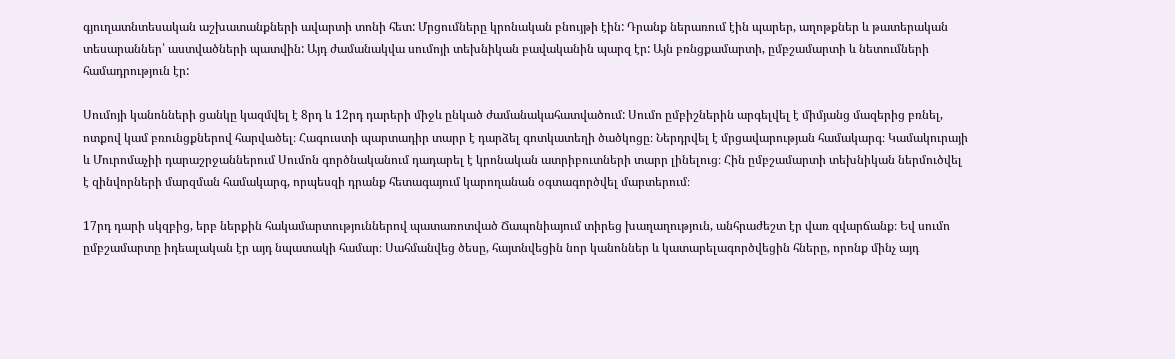գյուղատնտեսական աշխատանքների ավարտի տոնի հետ: Մրցումները կրոնական բնույթի էին: Դրանք ներառում էին պարեր, աղոթքներ և թատերական տեսարաններ՝ աստվածների պատվին: Այդ ժամանակվա սումոյի տեխնիկան բավականին պարզ էր: Այն բռնցքամարտի, ըմբշամարտի և նետումների համադրություն էր:

Սումոյի կանոնների ցանկը կազմվել է 8րդ և 12րդ դարերի միջև ընկած ժամանակահատվածում: Սումո ըմբիշներին արգելվել է միմյանց մազերից բռնել, ոտքով կամ բռունցքներով հարվածել։ Հագուստի պարտադիր տարր է դարձել գոտկատեղի ծածկոցը։ Ներդրվել է մրցավարության համակարգ։ Կամակուրայի և Մուրոմաչիի դարաշրջաններում Սումոն գործնականում դադարել է կրոնական ատրիբուտների տարր լինելուց։ Հին ըմբշամարտի տեխնիկան ներմուծվել է զինվորների մարզման համակարգ, որպեսզի դրանք հետագայում կարողանան օգտագործվել մարտերում։

17րդ դարի սկզբից, երբ ներքին հակամարտություններով պատառոտված Ճապոնիայում տիրեց խաղաղություն, անհրաժեշտ էր վառ զվարճանք։ Եվ սումո ըմբշամարտը իդեալական էր այդ նպատակի համար։ Սահմանվեց ծեսը, հայտնվեցին նոր կանոններ և կատարելագործվեցին հները, որոնք մինչ այդ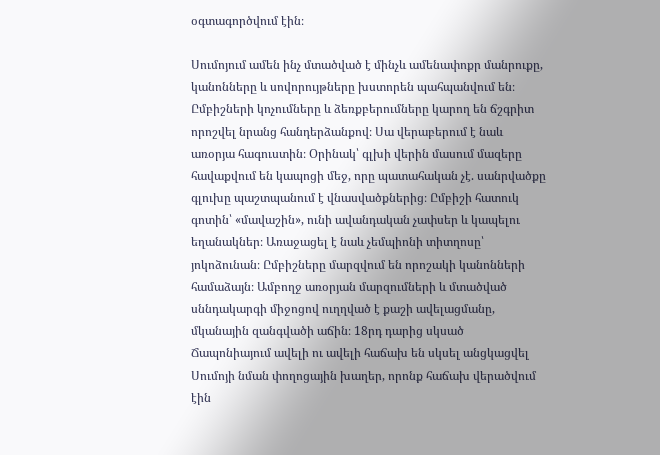օգտագործվում էին։

Սումոյում ամեն ինչ մտածված է մինչև ամենափոքր մանրուքը, կանոնները և սովորույթները խստորեն պահպանվում են։ Ըմբիշների կոչումները և ձեռքբերումները կարող են ճշգրիտ որոշվել նրանց հանդերձանքով։ Սա վերաբերում է նաև առօրյա հագուստին։ Օրինակ՝ գլխի վերին մասում մազերը հավաքվում են կապոցի մեջ, որը պատահական չէ. սանրվածքը գլուխը պաշտպանում է վնասվածքներից։ Ըմբիշի հատուկ գոտին՝ «մավաշին», ունի ավանդական չափսեր և կապելու եղանակներ։ Առաջացել է նաև չեմպիոնի տիտղոսը՝ յոկոձունան։ Ըմբիշները մարզվում են որոշակի կանոնների համաձայն։ Ամբողջ առօրյան մարզումների և մտածված սննդակարգի միջոցով ուղղված է քաշի ավելացմանը, մկանային զանգվածի աճին։ 18րդ դարից սկսած Ճապոնիայում ավելի ու ավելի հաճախ են սկսել անցկացվել Սումոյի նման փողոցային խաղեր, որոնք հաճախ վերածվում էին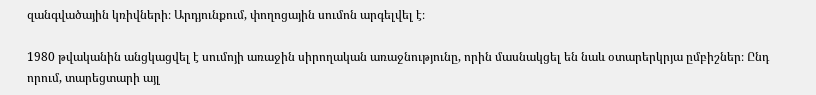զանգվածային կռիվների։ Արդյունքում, փողոցային սումոն արգելվել է։

1980 թվականին անցկացվել է սումոյի առաջին սիրողական առաջնությունը, որին մասնակցել են նաև օտարերկրյա ըմբիշներ։ Ընդ որում, տարեցտարի այլ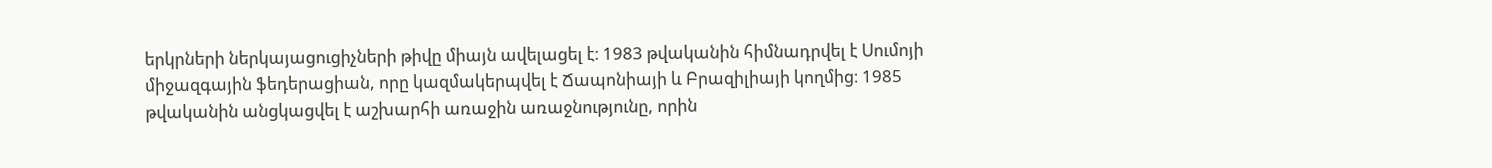երկրների ներկայացուցիչների թիվը միայն ավելացել է։ 1983 թվականին հիմնադրվել է Սումոյի միջազգային ֆեդերացիան, որը կազմակերպվել է Ճապոնիայի և Բրազիլիայի կողմից։ 1985 թվականին անցկացվել է աշխարհի առաջին առաջնությունը, որին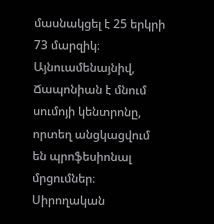մասնակցել է 25 երկրի 73 մարզիկ։ Այնուամենայնիվ, Ճապոնիան է մնում սումոյի կենտրոնը, որտեղ անցկացվում են պրոֆեսիոնալ մրցումներ։ Սիրողական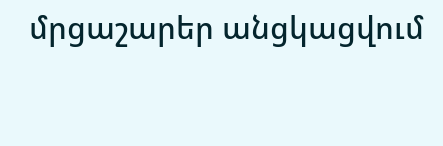մրցաշարեր անցկացվում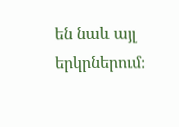են նաև այլ երկրներում։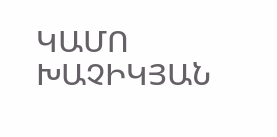ԿԱՄՈ ԽԱՉԻԿՅԱՆ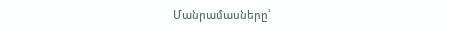Մանրամասները՝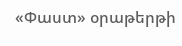«Փաստ» օրաթերթի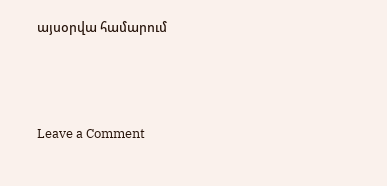այսօրվա համարում




Leave a Comment